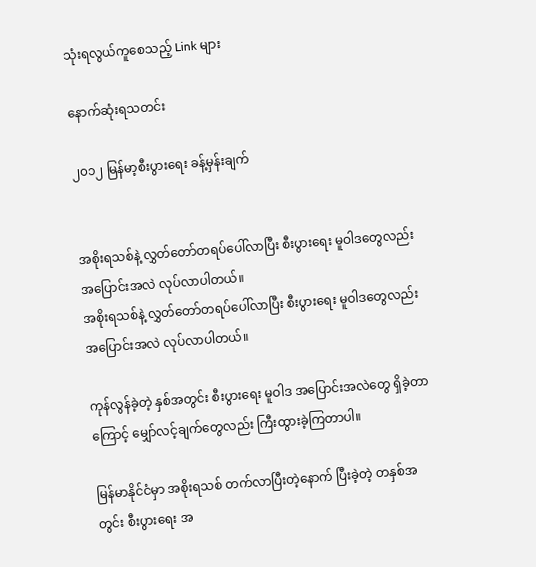သုံးရလွယ်ကူစေသည့် Link များ

နောက်ဆုံးရသတင်း

၂၀၁၂ မြန်မာ့စီးပွားရေး ခန့်မှန်းချက်


အစိုးရသစ်နဲ့ လွှတ်တော်တရပ်ပေါ်လာပြီး စီးပွားရေး မူဝါဒတွေလည်း အပြောင်းအလဲ လုပ်လာပါတယ်။
အစိုးရသစ်နဲ့ လွှတ်တော်တရပ်ပေါ်လာပြီး စီးပွားရေး မူဝါဒတွေလည်း အပြောင်းအလဲ လုပ်လာပါတယ်။

ကုန်လွန်ခဲ့တဲ့ နှစ်အတွင်း စီးပွားရေး မူဝါဒ အပြောင်းအလဲတွေ ရှိခဲ့တာကြောင့် မျှော်လင့်ချက်တွေလည်း ကြီးထွားခဲ့ကြတာပါ။

မြန်မာနိုင်ငံမှာ အစိုးရသစ် တက်လာပြီးတဲ့နောက် ပြီးခဲ့တဲ့ တနှစ်အတွင်း စီးပွားရေး အ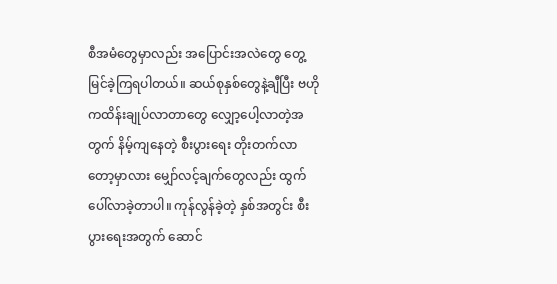စီအမံတွေမှာလည်း အပြောင်းအလဲတွေ တွေ့မြင်ခဲ့ကြရပါတယ်။ ဆယ်စုနှစ်တွေနဲ့ချီပြီး ဗဟိုကထိန်းချုပ်လာတာတွေ လျှော့ပေါ့လာတဲ့အတွက် နိမ့်ကျနေတဲ့ စီးပွားရေး တိုးတက်လာတော့မှာလား မျှော်လင့်ချက်တွေလည်း ထွက်ပေါ်လာခဲ့တာပါ။ ကုန်လွန်ခဲ့တဲ့ နှစ်အတွင်း စီးပွားရေးအတွက် ဆောင်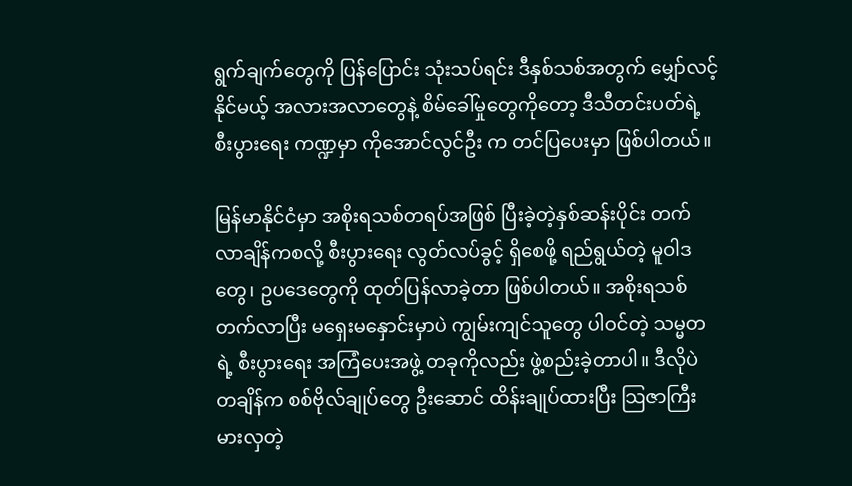ရွက်ချက်တွေကို ပြန်ပြောင်း သုံးသပ်ရင်း ဒီနှစ်သစ်အတွက် မျှော်လင့်နိုင်မယ့် အလားအလာတွေနဲ့ စိမ်ခေါ်မှုတွေကိုတော့ ဒီသီတင်းပတ်ရဲ့ စီးပွားရေး ကဏ္ဍမှာ ကိုအောင်လွင်ဦး က တင်ပြပေးမှာ ဖြစ်ပါတယ်။

မြန်မာနိုင်ငံမှာ အစိုးရသစ်တရပ်အဖြစ် ပြီးခဲ့တဲ့နှစ်ဆန်းပိုင်း တက်လာချိန်ကစလို့ စီးပွားရေး လွတ်လပ်ခွင့် ရှိစေဖို့ ရည်ရွယ်တဲ့ မူဝါဒတွေ၊ ဥပဒေတွေကို ထုတ်ပြန်လာခဲ့တာ ဖြစ်ပါတယ်။ အစိုးရသစ် တက်လာပြီး မရှေးမနှောင်းမှာပဲ ကျွမ်းကျင်သူတွေ ပါဝင်တဲ့ သမ္မတရဲ့ စီးပွားရေး အကြံပေးအဖွဲ့ တခုကိုလည်း ဖွဲ့စည်းခဲ့တာပါ။ ဒီလိုပဲ တချိန်က စစ်ဗိုလ်ချုပ်တွေ ဦးဆောင် ထိန်းချုပ်ထားပြီး သြဇာကြီးမားလှတဲ့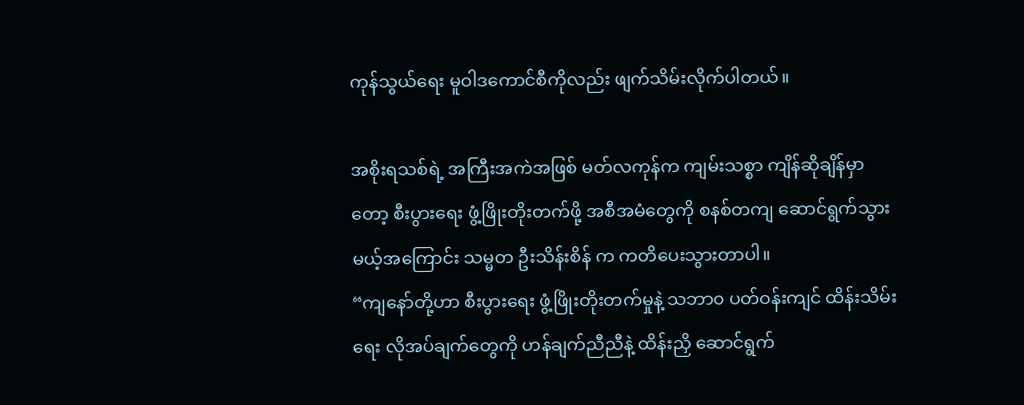ကုန်သွယ်ရေး မူဝါဒကောင်စီကိုလည်း ဖျက်သိမ်းလိုက်ပါတယ်။

အစိုးရသစ်ရဲ့ အကြီးအကဲအဖြစ် မတ်လကုန်က ကျမ်းသစ္စာ ကျိန်ဆိုချိန်မှာတော့ စီးပွားရေး ဖွံ့ဖြိုးတိုးတက်ဖို့ အစီအမံတွေကို စနစ်တကျ ဆောင်ရွက်သွားမယ့်အကြောင်း သမ္မတ ဦးသိန်းစိန် က ကတိပေးသွားတာပါ။
“ကျနော်တို့ဟာ စီးပွားရေး ဖွံ့ဖြိုးတိုးတက်မှုနဲ့ သဘာ၀ ပတ်ဝန်းကျင် ထိန်းသိမ်းရေး လိုအပ်ချက်တွေကို ဟန်ချက်ညီညီနဲ့ ထိန်းညှိ ဆောင်ရွက်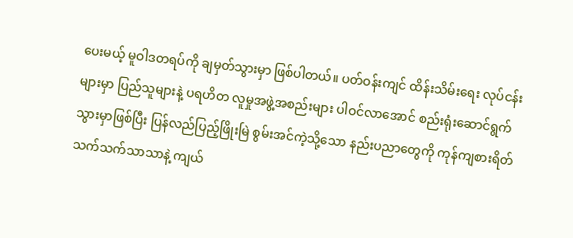ပေးမယ့် မူဝါဒတရပ်ကို ချမှတ်သွားမှာ ဖြစ်ပါတယ်။ ပတ်ဝန်းကျင် ထိန်းသိမ်းရေး လုပ်ငန်းများမှာ ပြည်သူများနဲ့ ပရဟိတ လူမှုအဖွဲ့အစည်းများ ပါဝင်လာအောင် စည်းရုံးဆောင်ရွက် သွားမှာဖြစ်ပြီး ပြန်လည်ပြည့်ဖြိုးမြဲ စွမ်းအင်ကဲ့သို့သော နည်းပညာတွေကို ကုန်ကျစားရိတ် သက်သက်သာသာနဲ့ ကျယ်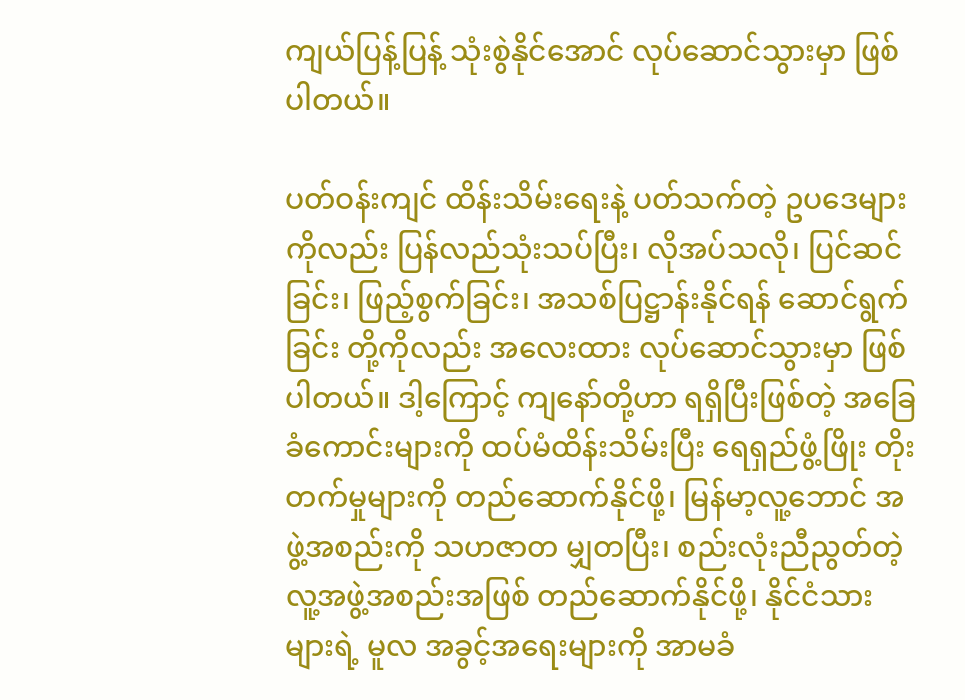ကျယ်ပြန့်ပြန့် သုံးစွဲနိုင်အောင် လုပ်ဆောင်သွားမှာ ဖြစ်ပါတယ်။

ပတ်ဝန်းကျင် ထိန်းသိမ်းရေးနဲ့ ပတ်သက်တဲ့ ဥပဒေများကိုလည်း ပြန်လည်သုံးသပ်ပြီး၊ လိုအပ်သလို၊ ပြင်ဆင်ခြင်း၊ ဖြည့်စွက်ခြင်း၊ အသစ်ပြဋ္ဌာန်းနိုင်ရန် ဆောင်ရွက်ခြင်း တို့ကိုလည်း အလေးထား လုပ်ဆောင်သွားမှာ ဖြစ်ပါတယ်။ ဒါ့ကြောင့် ကျနော်တို့ဟာ ရရှိပြီးဖြစ်တဲ့ အခြေခံကောင်းများကို ထပ်မံထိန်းသိမ်းပြီး ရေရှည်ဖွံ့ဖြိုး တိုးတက်မှုများကို တည်ဆောက်နိုင်ဖို့၊ မြန်မာ့လူ့ဘောင် အဖွဲ့အစည်းကို သဟဇာတ မျှတပြီး၊ စည်းလုံးညီညွတ်တဲ့ လူ့အဖွဲ့အစည်းအဖြစ် တည်ဆောက်နိုင်ဖို့၊ နိုင်ငံသားများရဲ့ မူလ အခွင့်အရေးများကို အာမခံ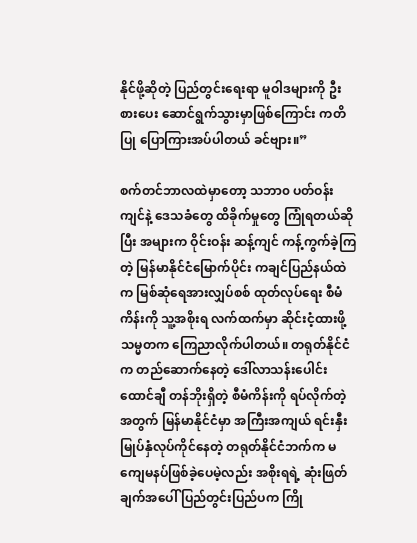နိုင်ဖို့ဆိုတဲ့ ပြည်တွင်းရေးရာ မူဝါဒများကို ဦးစားပေး ဆောင်ရွက်သွားမှာဖြစ်ကြောင်း ကတိပြု ပြောကြားအပ်ပါတယ် ခင်ဗျား။”

စက်တင်ဘာလထဲမှာတော့ သဘာ၀ ပတ်ဝန်းကျင်နဲ့ ဒေသခံတွေ ထိခိုက်မှုတွေ ကြုံရတယ်ဆိုပြီး အများက ဝိုင်းဝန်း ဆန့်ကျင် ကန့်ကွက်ခဲ့ကြတဲ့ မြန်မာနိုင်ငံမြောက်ပိုင်း ကချင်ပြည်နယ်ထဲက မြစ်ဆုံရေအားလျှပ်စစ် ထုတ်လုပ်ရေး စီမံကိန်းကို သူ့အစိုးရ လက်ထက်မှာ ဆိုင်းငံ့ထားဖို့ သမ္မတက ကြေညာလိုက်ပါတယ်။ တရုတ်နိုင်ငံက တည်ဆောက်နေတဲ့ ဒေါ်လာသန်းပေါင်း ထောင်ချီ တန်ဘိုးရှိတဲ့ စီမံကိန်းကို ရပ်လိုက်တဲ့အတွက် မြန်မာနိုင်ငံမှာ အကြီးအကျယ် ရင်းနှီးမြုပ်နှံလုပ်ကိုင်နေတဲ့ တရုတ်နိုင်ငံဘက်က မကျေမနပ်ဖြစ်ခဲ့ပေမဲ့လည်း အစိုးရရဲ့ ဆုံးဖြတ်ချက်အပေါ် ပြည်တွင်းပြည်ပက ကြို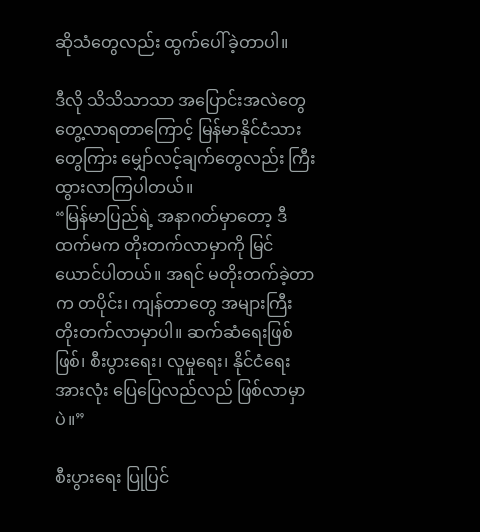ဆိုသံတွေလည်း ထွက်ပေါ်ခဲ့တာပါ။

ဒီလို သိသိသာသာ အပြောင်းအလဲတွေ တွေ့လာရတာကြောင့် မြန်မာနိုင်ငံသားတွေကြား မျှော်လင့်ချက်တွေလည်း ကြီးထွားလာကြပါတယ်။
“မြန်မာပြည်ရဲ့ အနာဂတ်မှာတော့ ဒီထက်မက တိုးတက်လာမှာကို မြင်ယောင်ပါတယ်။ အရင် မတိုးတက်ခဲ့တာက တပိုင်း၊ ကျန်တာတွေ အများကြီး တိုးတက်လာမှာပါ။ ဆက်ဆံရေးဖြစ်ဖြစ်၊ စီးပွားရေး၊ လူမှုရေး၊ နိုင်ငံရေး အားလုံး ပြေပြေလည်လည် ဖြစ်လာမှာပဲ။”

စီးပွားရေး ပြုပြင်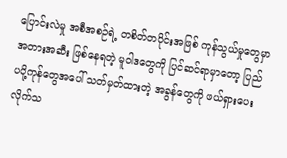ပြောင်းလဲမှု အစီအစဉ်ရဲ့ တစိတ်တပိုင်းအဖြစ် ကုန်သွယ်မှုတွေမှာ အတားအဆီး ဖြစ်နေရတဲ့ မူဝါဒတွေကို ပြင်ဆင်ရာမှာတော့ ပြည်ပပို့ကုန်တွေအပေါ် သတ်မှတ်ထားတဲ့ အခွန်တွေကို ဖယ်ရှားပေးလိုက်သ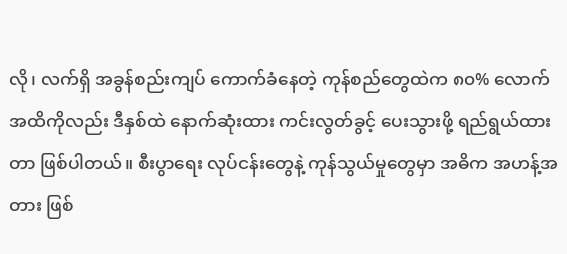လို၊ လက်ရှိ အခွန်စည်းကျပ် ကောက်ခံနေတဲ့ ကုန်စည်တွေထဲက ၈၀% လောက်အထိကိုလည်း ဒီနှစ်ထဲ နောက်ဆုံးထား ကင်းလွတ်ခွင့် ပေးသွားဖို့ ရည်ရွယ်ထားတာ ဖြစ်ပါတယ်။ စီးပွာရေး လုပ်ငန်းတွေနဲ့ ကုန်သွယ်မှုတွေမှာ အဓိက အဟန့်အတား ဖြစ်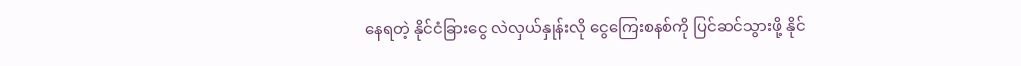နေရတဲ့ နိုင်ငံခြားငွေ လဲလှယ်နှုန်းလို ငွေကြေးစနစ်ကို ပြင်ဆင်သွားဖို့ နိုင်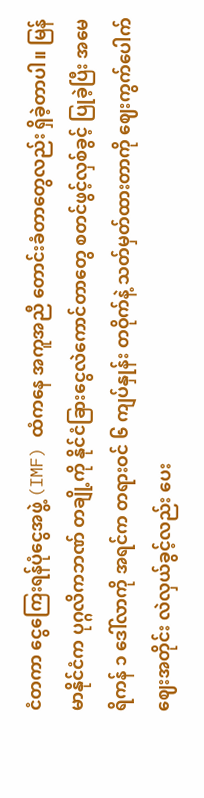ငံတကာ ငွေကြေးရန်ပုံငွေအဖွဲ့ (IMF) ထံကနေ အကူအညီ တောင်းခံတာတွေလည်း ရှိခဲ့တာပါ။ မြန်မာနိုင်ငံက ပုဂ္ဂလိကဘဏ် တချို့ကို နိုင်ငံခြားငွေလဲကောင်တာတွေ စတင်ဖွင့်လှစ်ခွင့် ပြုခဲ့ပြီး အမေရိကန် ၁ ဒေါ်လာကို အရင်က တရားဝင် ၆ ကျပ်နှုန်း တဝိုက်နဲ့ သတ်မှတ်ထားတာကို ဈေးကွက်ပေါက်ဈေးအတိုင်း လဲလှယ်ခွင့်လည်း ပေး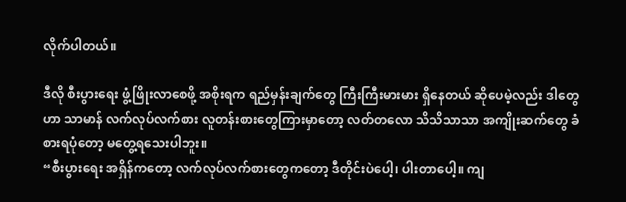လိုက်ပါတယ်။

ဒီလို စီးပွားရေး ဖွံ့ဖြိုးလာစေဖို့ အစိုးရက ရည်မှန်းချက်တွေ ကြီးကြီးမားမား ရှိနေတယ် ဆိုပေမဲ့လည်း ဒါတွေဟာ သာမာန် လက်လုပ်လက်စား လူတန်းစားတွေကြားမှာတော့ လတ်တလော သိသိသာသာ အကျိုးဆက်တွေ ခံစားရပုံတော့ မတွေ့ရသေးပါဘူး။
“စီးပွားရေး အရှိန်ကတော့ လက်လုပ်လက်စားတွေကတော့ ဒီတိုင်းပဲပေါ့၊ ပါးတာပေါ့။ ကျ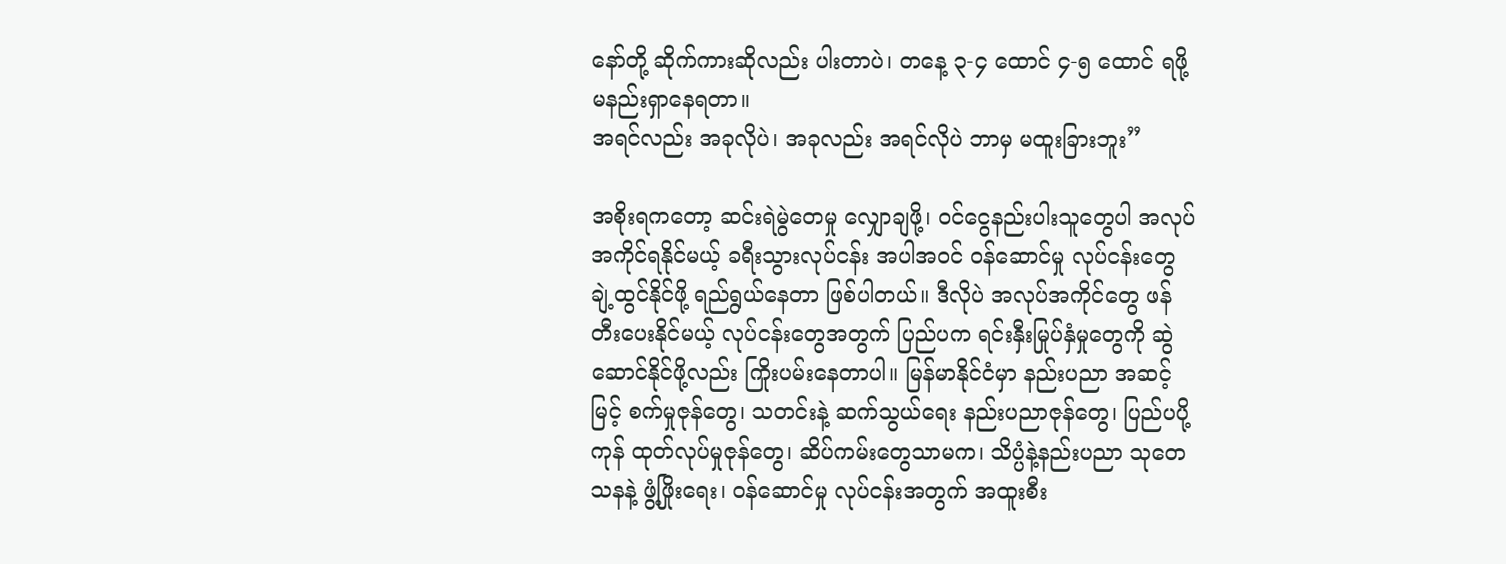နော်တို့ ဆိုက်ကားဆိုလည်း ပါးတာပဲ၊ တနေ့ ၃-၄ ထောင် ၄-၅ ထောင် ရဖို့ မနည်းရှာနေရတာ။
အရင်လည်း အခုလိုပဲ၊ အခုလည်း အရင်လိုပဲ ဘာမှ မထူးခြားဘူး”

အစိုးရကတော့ ဆင်းရဲမွဲတေမှု လျှောချဖို့၊ ဝင်ငွေနည်းပါးသူတွေပါ အလုပ်အကိုင်ရနိုင်မယ့် ခရီးသွားလုပ်ငန်း အပါအဝင် ဝန်ဆောင်မှု လုပ်ငန်းတွေ ချဲ့ထွင်နိုင်ဖို့ ရည်ရွယ်နေတာ ဖြစ်ပါတယ်။ ဒီလိုပဲ အလုပ်အကိုင်တွေ ဖန်တီးပေးနိုင်မယ့် လုပ်ငန်းတွေအတွက် ပြည်ပက ရင်းနှီးမြုပ်နှံမှုတွေကို ဆွဲဆောင်နိုင်ဖို့လည်း ကြိုးပမ်းနေတာပါ။ မြန်မာနိုင်ငံမှာ နည်းပညာ အဆင့်မြင့် စက်မှုဇုန်တွေ၊ သတင်းနဲ့ ဆက်သွယ်ရေး နည်းပညာဇုန်တွေ၊ ပြည်ပပို့ကုန် ထုတ်လုပ်မှုဇုန်တွေ၊ ဆိပ်ကမ်းတွေသာမက၊ သိပ္ပံနဲ့နည်းပညာ သုတေသနနဲ့ ဖွံ့ဖြိုးရေး၊ ဝန်ဆောင်မှု လုပ်ငန်းအတွက် အထူးစီး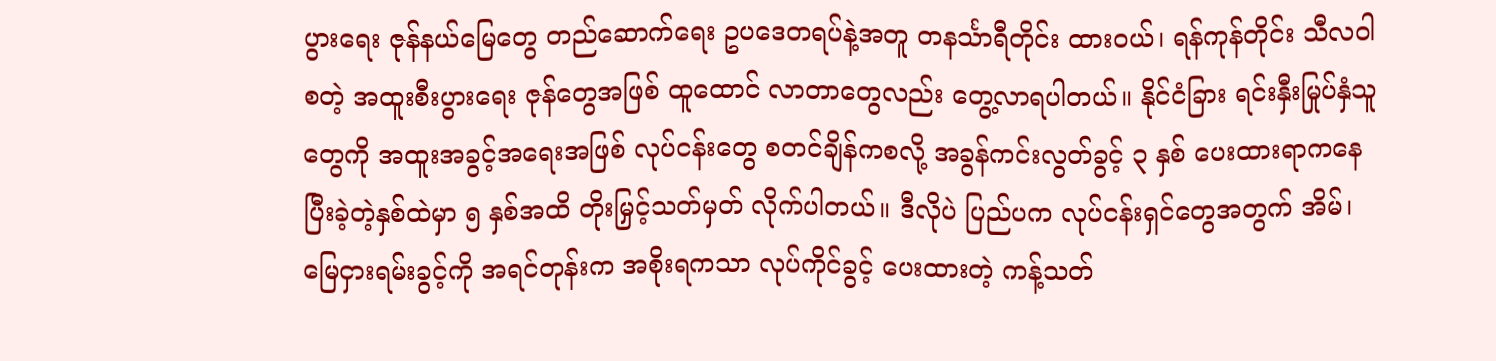ပွားရေး ဇုန်နယ်မြေတွေ တည်ဆောက်ရေး ဥပဒေတရပ်နဲ့အတူ တနင်္သာရီတိုင်း ထားဝယ်၊ ရန်ကုန်တိုင်း သီလဝါ စတဲ့ အထူးစီးပွားရေး ဇုန်တွေအဖြစ် ထူထောင် လာတာတွေလည်း တွေ့လာရပါတယ်။ နိုင်ငံခြား ရင်းနှီးမြုပ်နှံသူတွေကို အထူးအခွင့်အရေးအဖြစ် လုပ်ငန်းတွေ စတင်ချိန်ကစလို့ အခွန်ကင်းလွတ်ခွင့် ၃ နှစ် ပေးထားရာကနေ ပြီးခဲ့တဲ့နှစ်ထဲမှာ ၅ နှစ်အထိ တိုးမြှင့်သတ်မှတ် လိုက်ပါတယ်။ ဒီလိုပဲ ပြည်ပက လုပ်ငန်းရှင်တွေအတွက် အိမ်၊ မြေငှားရမ်းခွင့်ကို အရင်တုန်းက အစိုးရကသာ လုပ်ကိုင်ခွင့် ပေးထားတဲ့ ကန့်သတ်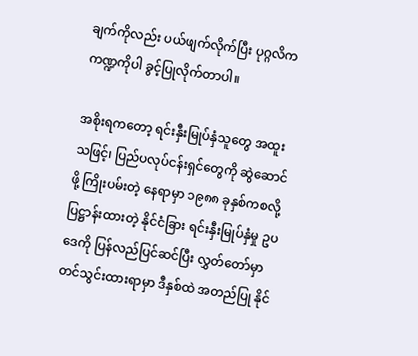ချက်ကိုလည်း ပယ်ဖျက်လိုက်ပြီး ပုဂ္ဂလိက ကဏ္ဍကိုပါ ခွင့်ပြုလိုက်တာပါ။

အစိုးရကတော့ ရင်းနှီးမြုပ်နှံသူတွေ အထူးသဖြင့်၊ ပြည်ပလုပ်ငန်းရှင်တွေကို ဆွဲဆောင်ဖို့ ကြိုးပမ်းတဲ့ နေရာမှာ ၁၉၈၈ ခုနှစ်ကစလို့ ပြဋ္ဌာန်းထားတဲ့ နိုင်ငံခြား ရင်းနှီးမြုပ်နှံမှု ဥပဒေကို ပြန်လည်ပြင်ဆင်ပြီး လွှတ်တော်မှာ တင်သွင်းထားရာမှာ ဒီနှစ်ထဲ အတည်ပြု နိုင်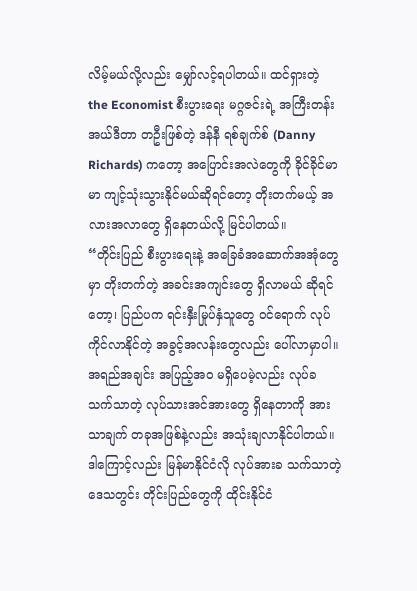လိမ့်မယ်လို့လည်း မျှော်လင့်ရပါတယ်။ ထင်ရှားတဲ့ the Economist စီးပွားရေး မဂ္ဂဇင်းရဲ့ အကြီးတန်း အယ်ဒီတာ တဦးဖြစ်တဲ့ ဒန်နီ ရစ်ချက်စ် (Danny Richards) ကတော့ အပြောင်းအလဲတွေကို ခိုင်ခိုင်မာမာ ကျင့်သုံးသွားနိုင်မယ်ဆိုရင်တော့ တိုးတက်မယ့် အလားအလာတွေ ရှိနေတယ်လို့ မြင်ပါတယ်။
“တိုင်းပြည် စီးပွားရေးနဲ့ အခြေခံအဆောက်အအုံတွေမှာ တိုးတက်တဲ့ အခင်းအကျင်းတွေ ရှိလာမယ် ဆိုရင်တော့၊ ပြည်ပက ရင်းနှီးမြုပ်နှံသူတွေ ဝင်ရောက် လုပ်ကိုင်လာနိုင်တဲ့ အခွင့်အလန်းတွေလည်း ပေါ်လာမှာပါ။ အရည်အချင်း အပြည့်အ၀ မရှိပေမဲ့လည်း လုပ်ခသက်သာတဲ့ လုပ်သားအင်အားတွေ ရှိနေတာကို အားသာချက် တခုအဖြစ်နဲ့လည်း အသုံးချလာနိုင်ပါတယ်။ ဒါကြောင့်လည်း မြန်မာနိုင်ငံလို လုပ်အားခ သက်သာတဲ့ ဒေသတွင်း တိုင်းပြည်တွေကို ထိုင်းနိုင်ငံ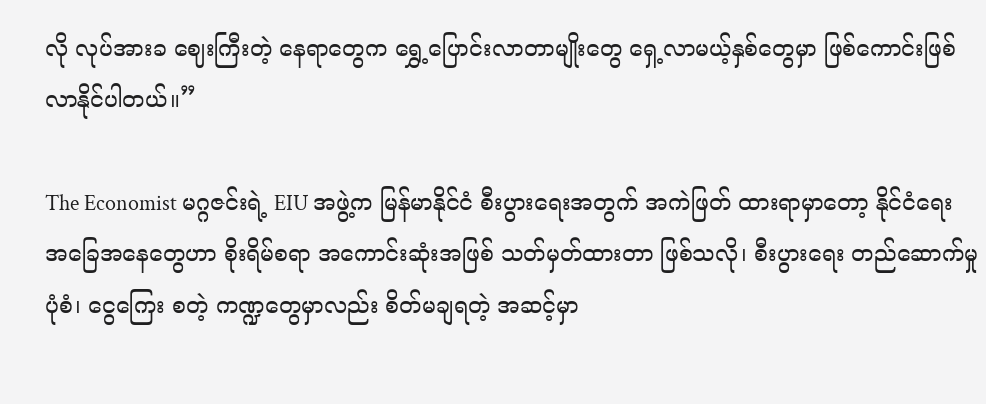လို လုပ်အားခ ဈေးကြီးတဲ့ နေရာတွေက ရွှေ့ပြောင်းလာတာမျိုးတွေ ရှေ့လာမယ့်နှစ်တွေမှာ ဖြစ်ကောင်းဖြစ်လာနိုင်ပါတယ်။”

The Economist မဂ္ဂဇင်းရဲ့ EIU အဖွဲ့က မြန်မာနိုင်ငံ စီးပွားရေးအတွက် အကဲဖြတ် ထားရာမှာတော့ နိုင်ငံရေး အခြေအနေတွေဟာ စိုးရိမ်စရာ အကောင်းဆုံးအဖြစ် သတ်မှတ်ထားတာ ဖြစ်သလို၊ စီးပွားရေး တည်ဆောက်မှုပုံစံ၊ ငွေကြေး စတဲ့ ကဏ္ဍတွေမှာလည်း စိတ်မချရတဲ့ အဆင့်မှာ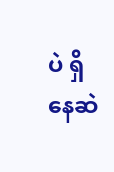ပဲ ရှိနေဆဲ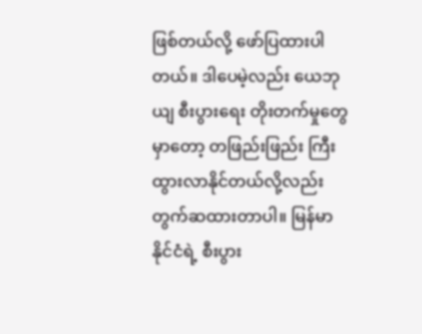ဖြစ်တယ်လို့ ဖော်ပြထားပါတယ်။ ဒါပေမဲ့လည်း ယေဘုယျ စီးပွားရေး တိုးတက်မှုတွေမှာတော့ တဖြည်းဖြည်း ကြီးထွားလာနိုင်တယ်လို့လည်း တွက်ဆထားတာပါ။ မြန်မာနိုင်ငံရဲ့ စီးပွား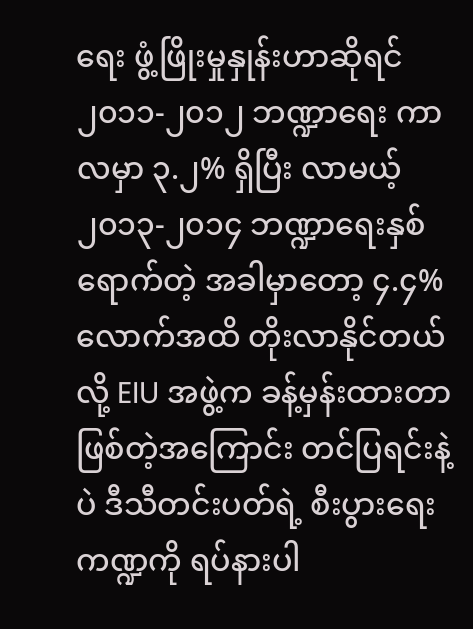ရေး ဖွံ့ဖြိုးမှုနှုန်းဟာဆိုရင် ၂၀၁၁-၂၀၁၂ ဘဏ္ဍာရေး ကာလမှာ ၃.၂% ရှိပြီး လာမယ့် ၂၀၁၃-၂၀၁၄ ဘဏ္ဍာရေးနှစ်ရောက်တဲ့ အခါမှာတော့ ၄.၄% လောက်အထိ တိုးလာနိုင်တယ်လို့ EIU အဖွဲ့က ခန့်မှန်းထားတာ ဖြစ်တဲ့အကြောင်း တင်ပြရင်းနဲ့ပဲ ဒီသီတင်းပတ်ရဲ့ စီးပွားရေး ကဏ္ဍကို ရပ်နားပါ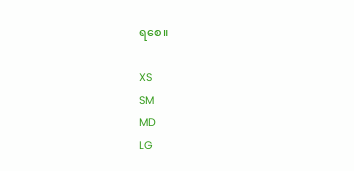ရစေ။

XS
SM
MD
LG